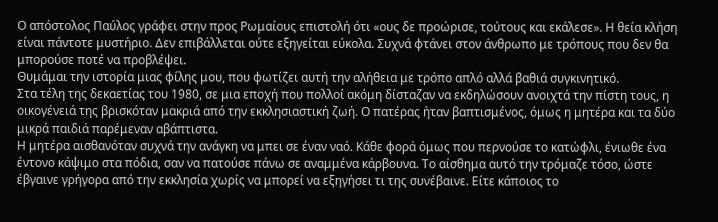Ο απόστολος Παύλος γράφει στην προς Ρωμαίους επιστολή ότι «ους δε προώρισε, τούτους και εκάλεσε». Η θεία κλήση είναι πάντοτε μυστήριο. Δεν επιβάλλεται ούτε εξηγείται εύκολα. Συχνά φτάνει στον άνθρωπο με τρόπους που δεν θα μπορούσε ποτέ να προβλέψει.
Θυμάμαι την ιστορία μιας φίλης μου, που φωτίζει αυτή την αλήθεια με τρόπο απλό αλλά βαθιά συγκινητικό.
Στα τέλη της δεκαετίας του 1980, σε μια εποχή που πολλοί ακόμη δίσταζαν να εκδηλώσουν ανοιχτά την πίστη τους, η οικογένειά της βρισκόταν μακριά από την εκκλησιαστική ζωή. Ο πατέρας ήταν βαπτισμένος, όμως η μητέρα και τα δύο μικρά παιδιά παρέμεναν αβάπτιστα.
Η μητέρα αισθανόταν συχνά την ανάγκη να μπει σε έναν ναό. Κάθε φορά όμως που περνούσε το κατώφλι, ένιωθε ένα έντονο κάψιμο στα πόδια, σαν να πατούσε πάνω σε αναμμένα κάρβουνα. Το αίσθημα αυτό την τρόμαζε τόσο, ώστε έβγαινε γρήγορα από την εκκλησία χωρίς να μπορεί να εξηγήσει τι της συνέβαινε. Είτε κάποιος το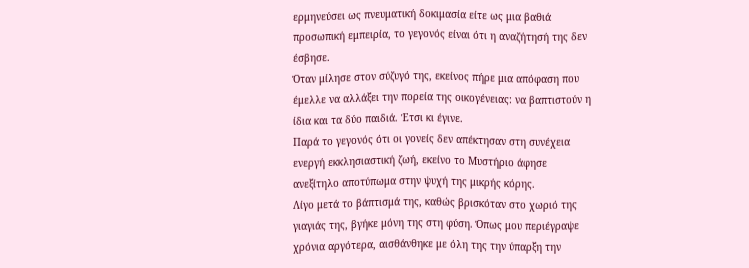ερμηνεύσει ως πνευματική δοκιμασία είτε ως μια βαθιά προσωπική εμπειρία, το γεγονός είναι ότι η αναζήτησή της δεν έσβησε.
Όταν μίλησε στον σύζυγό της, εκείνος πήρε μια απόφαση που έμελλε να αλλάξει την πορεία της οικογένειας: να βαπτιστούν η ίδια και τα δύο παιδιά. Έτσι κι έγινε.
Παρά το γεγονός ότι οι γονείς δεν απέκτησαν στη συνέχεια ενεργή εκκλησιαστική ζωή, εκείνο το Μυστήριο άφησε ανεξίτηλο αποτύπωμα στην ψυχή της μικρής κόρης.
Λίγο μετά το βάπτισμά της, καθώς βρισκόταν στο χωριό της γιαγιάς της, βγήκε μόνη της στη φύση. Όπως μου περιέγραψε χρόνια αργότερα, αισθάνθηκε με όλη της την ύπαρξη την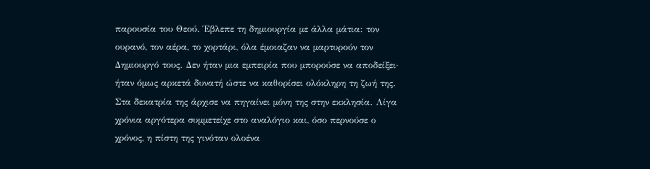παρουσία του Θεού. Έβλεπε τη δημιουργία με άλλα μάτια: τον ουρανό, τον αέρα, το χορτάρι, όλα έμοιαζαν να μαρτυρούν τον Δημιουργό τους. Δεν ήταν μια εμπειρία που μπορούσε να αποδείξει· ήταν όμως αρκετά δυνατή ώστε να καθορίσει ολόκληρη τη ζωή της.
Στα δεκατρία της άρχισε να πηγαίνει μόνη της στην εκκλησία. Λίγα χρόνια αργότερα συμμετείχε στο αναλόγιο και, όσο περνούσε ο χρόνος, η πίστη της γινόταν ολοένα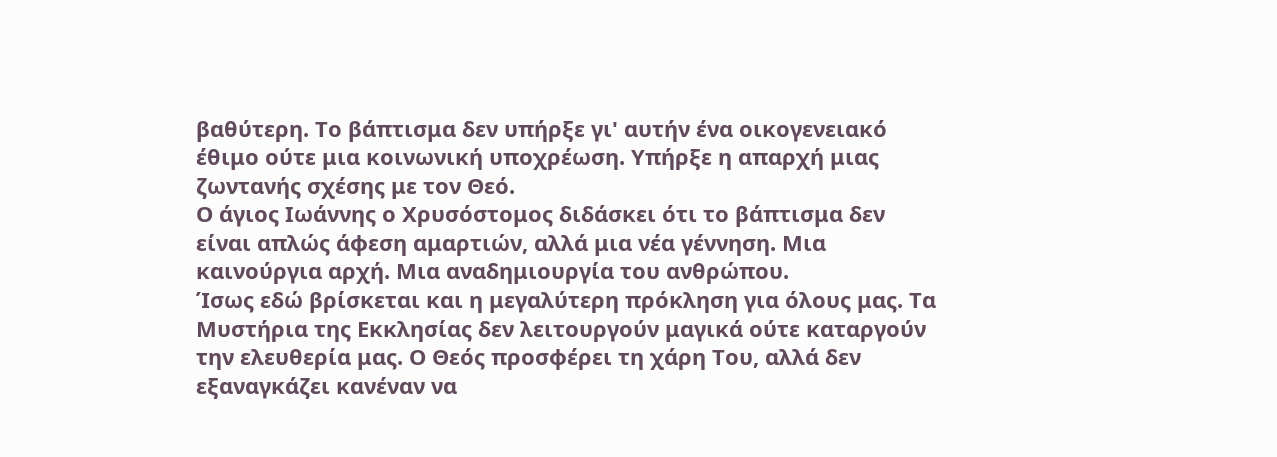βαθύτερη. Το βάπτισμα δεν υπήρξε γι' αυτήν ένα οικογενειακό έθιμο ούτε μια κοινωνική υποχρέωση. Υπήρξε η απαρχή μιας ζωντανής σχέσης με τον Θεό.
Ο άγιος Ιωάννης ο Χρυσόστομος διδάσκει ότι το βάπτισμα δεν είναι απλώς άφεση αμαρτιών, αλλά μια νέα γέννηση. Μια καινούργια αρχή. Μια αναδημιουργία του ανθρώπου.
Ίσως εδώ βρίσκεται και η μεγαλύτερη πρόκληση για όλους μας. Τα Μυστήρια της Εκκλησίας δεν λειτουργούν μαγικά ούτε καταργούν την ελευθερία μας. Ο Θεός προσφέρει τη χάρη Του, αλλά δεν εξαναγκάζει κανέναν να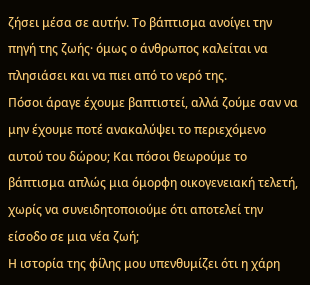ζήσει μέσα σε αυτήν. Το βάπτισμα ανοίγει την πηγή της ζωής· όμως ο άνθρωπος καλείται να πλησιάσει και να πιει από το νερό της.
Πόσοι άραγε έχουμε βαπτιστεί, αλλά ζούμε σαν να μην έχουμε ποτέ ανακαλύψει το περιεχόμενο αυτού του δώρου; Και πόσοι θεωρούμε το βάπτισμα απλώς μια όμορφη οικογενειακή τελετή, χωρίς να συνειδητοποιούμε ότι αποτελεί την είσοδο σε μια νέα ζωή;
Η ιστορία της φίλης μου υπενθυμίζει ότι η χάρη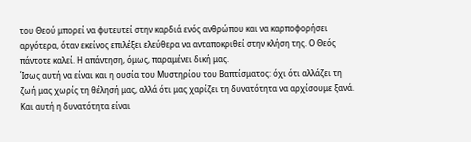του Θεού μπορεί να φυτευτεί στην καρδιά ενός ανθρώπου και να καρποφορήσει αργότερα, όταν εκείνος επιλέξει ελεύθερα να ανταποκριθεί στην κλήση της. Ο Θεός πάντοτε καλεί. Η απάντηση, όμως, παραμένει δική μας.
Ίσως αυτή να είναι και η ουσία του Μυστηρίου του Βαπτίσματος: όχι ότι αλλάζει τη ζωή μας χωρίς τη θέλησή μας, αλλά ότι μας χαρίζει τη δυνατότητα να αρχίσουμε ξανά. Και αυτή η δυνατότητα είναι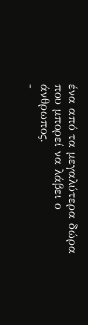ένα από τα μεγαλύτερα δώρα που μπορεί να λάβει ο άνθρωπος.
-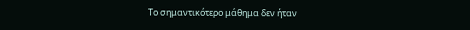Το σημαντικότερο μάθημα δεν ήταν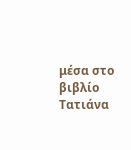μέσα στο βιβλίο
Τατιάνα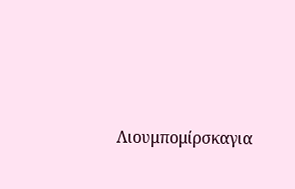Λιουμπομίρσκαγια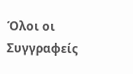Όλοι οι Συγγραφείς